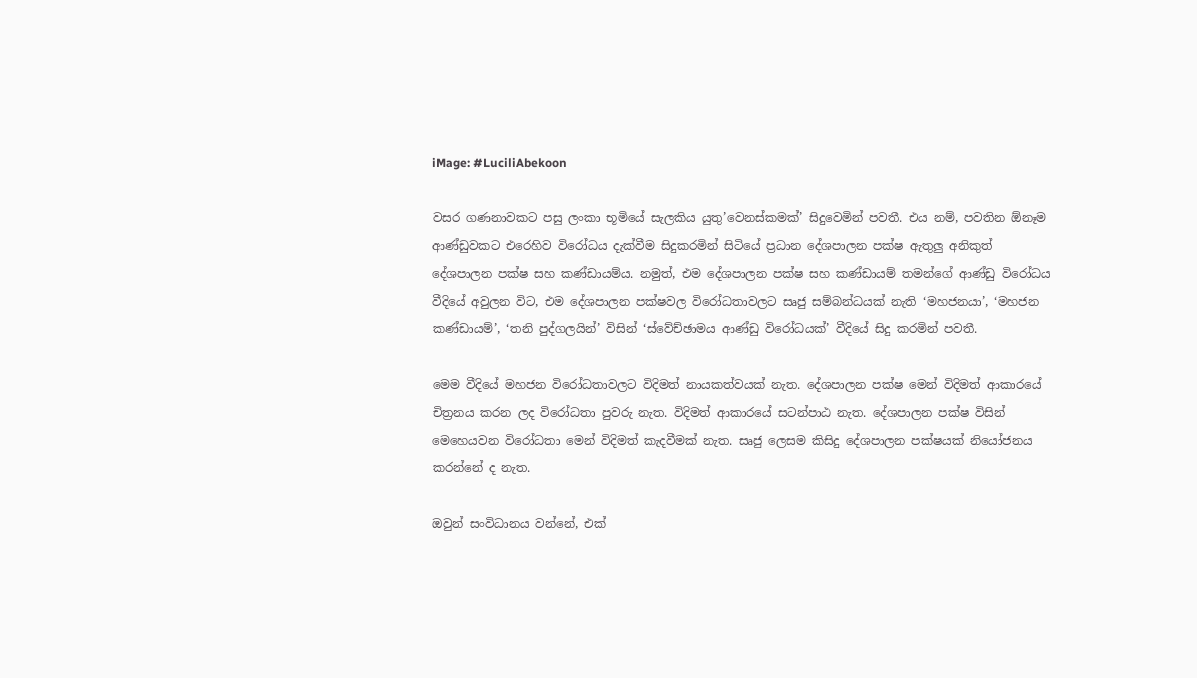iMage: #LuciliAbekoon

වසර ගණනාවකට පසු ලංකා භූමියේ සැලකිය යුතු’වෙනස්කමක්’ සිදුවෙමින් පවතී. එය නම්, පවතින ඕනෑම ආණ්ඩුවකට එරෙහිව විරෝධය දැක්වීම සිදුකරමින් සිටියේ ප්‍රධාන දේශපාලන පක්ෂ ඇතුලු අනිකුත් දේශපාලන පක්ෂ සහ කණ්ඩායම්ය. නමුත්, එම දේශපාලන පක්ෂ සහ කණ්ඩායම් තමන්ගේ ආණ්ඩු විරෝධය වීදියේ අවුලන විට, එම දේශපාලන පක්ෂවල විරෝධතාවලට සෘජු සම්බන්ධයක් නැති ‘මහජනයා’, ‘මහජන කණ්ඩායම්’, ‘තනි පුද්ගලයින්’ විසින් ‘ස්වේච්ඡාමය ආණ්ඩු විරෝධයක්’ වීදියේ සිදු කරමින් පවතී.

මෙම වීදියේ මහජන විරෝධතාවලට විදිමත් නායකත්වයක් නැත. දේශපාලන පක්ෂ මෙන් විදිමත් ආකාරයේ චිත්‍රනය කරන ලද විරෝධතා පුවරු නැත. විදිමත් ආකාරයේ සටන්පාඨ නැත. දේශපාලන පක්ෂ විසින් මෙහෙයවන විරෝධතා මෙන් විදිමත් කැදවීමක් නැත. සෘජු ලෙසම කිසිදු දේශපාලන පක්ෂයක් නියෝජනය කරන්නේ ද නැත.

ඔවුන් සංවිධානය වන්නේ, එක්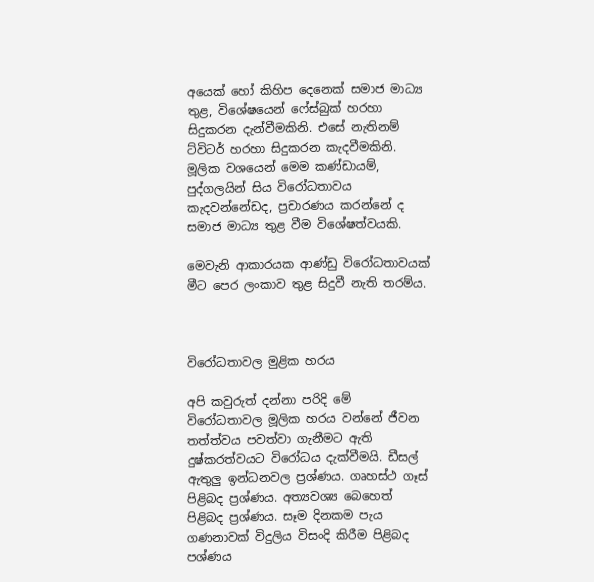අයෙක් හෝ කිහිප දෙනෙක් සමාජ මාධ්‍ය තුළ, විශේෂයෙන් ෆේස්බුක් හරහා සිදුකරන දැන්වීමකිනි. එසේ නැතිනම් ට්විටර් හරහා සිදුකරන කැදවීමකිනි. මූලික වශයෙන් මෙම කණ්ඩායම්, පුද්ගලයින් සිය විරෝධතාවය කැදවන්නේඩද, ප්‍රචාරණය කරන්නේ ද සමාජ මාධ්‍ය තුළ වීම විශේෂත්වයකි.

මෙවැනි ආකාරයක ආණ්ඩු විරෝධතාවයක් මීට පෙර ලංකාව තුළ සිදුවී නැති තරම්ය.



විරෝධතාවල මුළික හරය

අපි කවුරුත් දන්නා පරිදි මේ විරෝධතාවල මූලික හරය වන්නේ ජීවන තත්ත්වය පවත්වා ගැනීමට ඇති දුෂ්කරත්වයට විරෝධය දැක්වීමයි. ඩීසල් ඇතුලු ඉන්ධනවල ප්‍රශ්ණය. ගෘහස්ථ ගෑස් පිළිබද ප්‍රශ්ණය. අත්‍යවශ්‍ය බෙහෙත් පිළිබද ප්‍රශ්ණය. සෑම දිනකම පැය ගණනාවක් විදුලිය විසංදි කිරීම පිළිබද පශ්ණය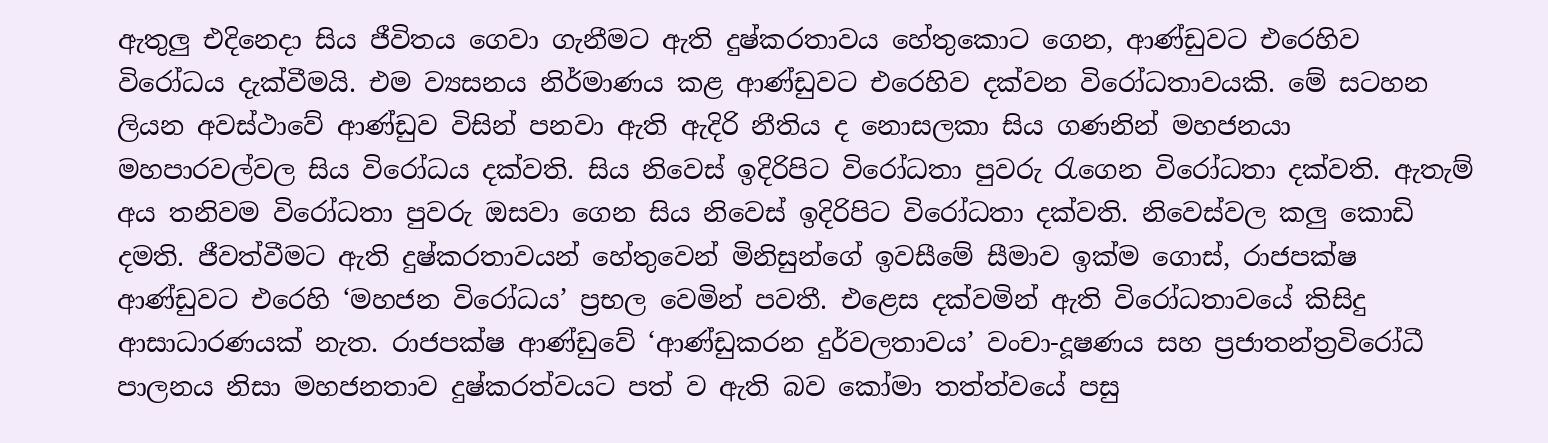ඇතුලු එදිනෙදා සිය ජීවිතය ගෙවා ගැනීමට ඇති දුෂ්කරතාවය හේතුකොට ගෙන, ආණ්ඩුවට එරෙහිව විරෝධය දැක්වීමයි. එම ව්‍යසනය නිර්මාණය කළ ආණ්ඩුවට එරෙහිව දක්වන විරෝධතාවයකි. මේ සටහන ලියන අවස්ථාවේ ආණ්ඩුව විසින් පනවා ඇති ඇදිරි නීතිය ද නොසලකා සිය ගණනින් මහජනයා මහපාරවල්වල සිය විරෝධය දක්වති. සිය නිවෙස් ඉදිරිපිට විරෝධතා පුවරු රැගෙන විරෝධතා දක්වති. ඇතැම් අය තනිවම විරෝධතා පුවරු ඔසවා ගෙන සිය නිවෙස් ඉදිරිපිට විරෝධතා දක්වති. නිවෙස්වල කලු කොඩි දමති. ජීවත්වීමට ඇති දුෂ්කරතාවයන් හේතුවෙන් මිනිසුන්ගේ ඉවසීමේ සීමාව ඉක්ම ගොස්, රාජපක්ෂ ආණ්ඩුවට එරෙහි ‘මහජන විරෝධය’ ප්‍රභල වෙමින් පවතී. එළෙස දක්වමින් ඇති විරෝධතාවයේ කිසිදු ආසාධාරණයක් නැත. රාජපක්ෂ ආණ්ඩුවේ ‘ආණ්ඩුකරන දුර්වලතාවය’ වංචා-දූෂණය සහ ප්‍රජාතන්ත්‍රවිරෝධී පාලනය නිසා මහජනතාව දුෂ්කරත්වයට පත් ව ඇති බව කෝමා තත්ත්වයේ පසු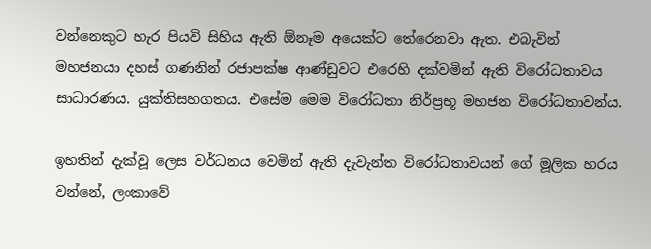වන්නෙකුට හැර පියවි සිහිය ඇති ඕනෑම අයෙක්ට තේරෙනවා ඇත. එබැවින් මහජනයා දහස් ගණනින් රජාපක්ෂ ආණ්ඩුවට එරෙහි දක්වමින් ඇති විරෝධතාවය සාධාරණය. යුක්තිසහගතය. එසේම මෙම විරෝධතා නිර්ප්‍රභූ මහජන විරෝධතාවන්ය.

ඉහතින් දැක්වූ ලෙස වර්ධනය වෙමින් ඇති දැවැන්ත විරෝධතාවයන් ගේ මූලික හරය වන්නේ, ලංකාවේ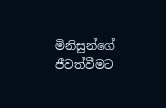මිනිසුන්ගේ ජීවත්වීමට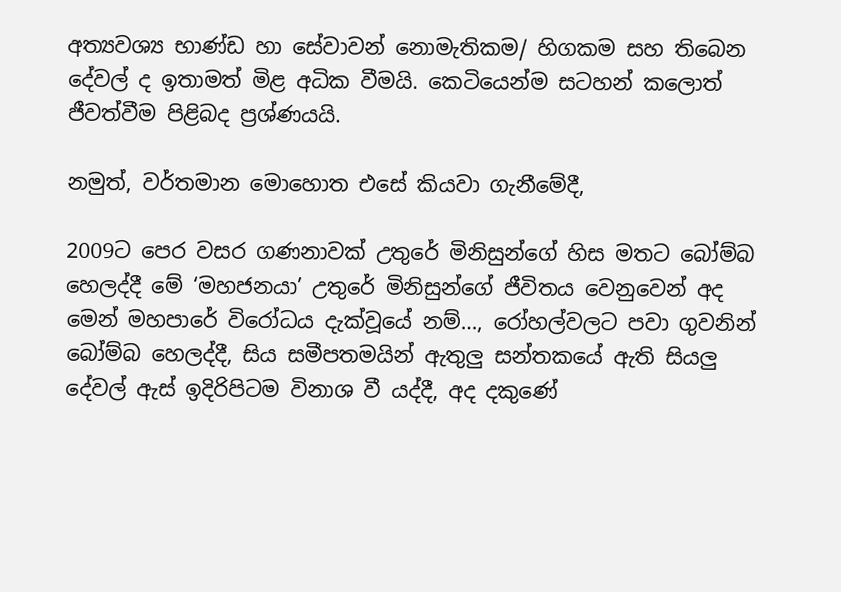අත්‍යවශ්‍ය භාණ්ඩ හා සේවාවන් නොමැතිකම/ හිගකම සහ තිබෙන දේවල් ද ඉතාමත් මිළ අධික වීමයි. කෙටියෙන්ම සටහන් කලොත් ජීවත්වීම පිළිබද ප්‍රශ්ණයයි.

නමුත්, වර්තමාන මොහොත එසේ කියවා ගැනීමේදී,

2009ට පෙර වසර ගණනාවක් උතුරේ මිනිසුන්ගේ හිස මතට බෝම්බ හෙලද්දී මේ ‘මහජනයා’ උතුරේ මිනිසුන්ගේ ජීවිතය වෙනුවෙන් අද මෙන් මහපාරේ විරෝධය දැක්වූයේ නම්…, රෝහල්වලට පවා ගුවනින් බෝම්බ හෙලද්දී, සිය සමීපතමයින් ඇතුලු සන්තකයේ ඇති සියලු දේවල් ඇස් ඉදිරිපිටම විනාශ වී යද්දී, අද දකුණේ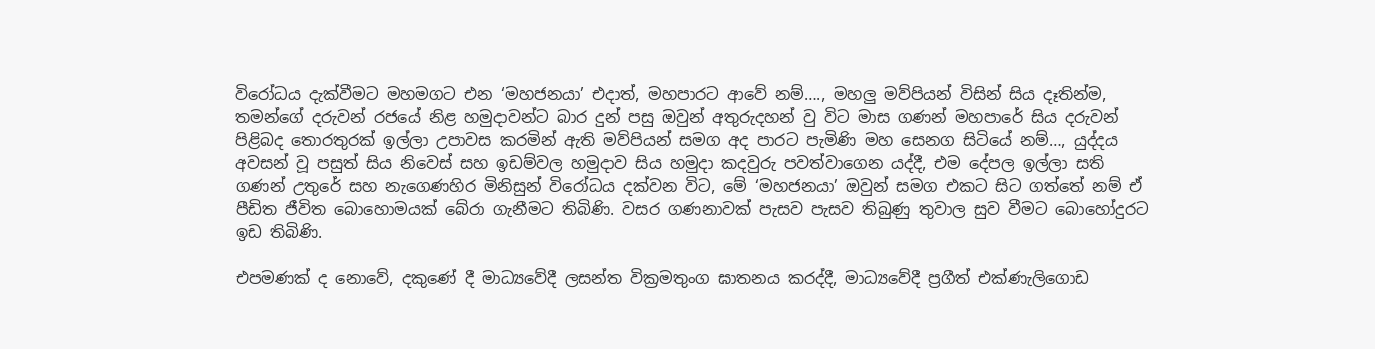විරෝධය දැක්වීමට මහමගට එන ‘මහජනයා’ එදාත්, මහපාරට ආවේ නම්…., මහලු මව්පියන් විසින් සිය දෑතින්ම, තමන්ගේ දරුවන් රජයේ නිළ හමුදාවන්ට බාර දුන් පසු ඔවුන් අතුරුදහන් වු විට මාස ගණන් මහපාරේ සිය දරුවන් පිළිබද තොරතුරක් ඉල්ලා උපාවස කරමින් ඇති මව්පියන් සමග අද පාරට පැමිණි මහ සෙනග සිටියේ නම්…, යුද්දය අවසන් වූ පසුත් සිය නිවෙස් සහ ඉඩම්වල හමුදාව සිය හමුදා කදවුරු පවත්වාගෙන යද්දී, එම දේපල ඉල්ලා සති ගණන් උතුරේ සහ නැගෙණහිර මිනිසුන් විරෝධය දක්වන විට, මේ ‘මහජනයා’ ඔවුන් සමග එකට සිට ගත්තේ නම් ඒ පීඩිත ජීවිත බොහොමයක් බේරා ගැනීමට තිබිණි. වසර ගණනාවක් පැසව පැසව තිබුණු තුවාල සුව වීමට බොහෝදුරට ඉඩ තිබිණි.

එපමණක් ද නොවේ, දකුණේ දී මාධ්‍යවේදී ලසන්ත වික්‍රමතුංග ඝාතනය කරද්දී, මාධ්‍යවේදී ප්‍රගීත් එක්ණැලිගොඩ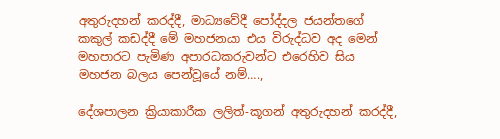අතුරුදහන් කරද්දී, මාධ්‍යවේදී පෝද්දල ජයන්තගේ කකුල් කඩද්දී මේ මහජනයා එය විරුද්ධව අද මෙන් මහපාරට පැමිණ අපාරධකරුවන්ට එරෙහිව සිය මහජන බලය පෙන්වූයේ නම්….,

දේශපාලන ක්‍රියාකාරීක ලලිත්-කූගන් අතුරුදහන් කරද්දී,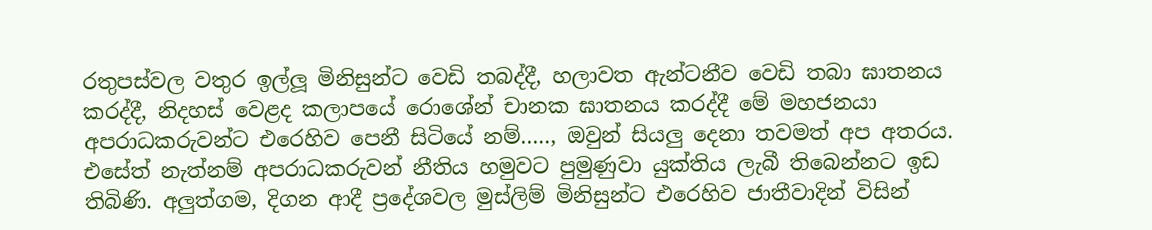රතුපස්වල වතුර ඉල්ලූ මිනිසුන්ට වෙඩි තබද්දී, හලාවත ඇන්ටනීව වෙඩි තබා ඝාතනය කරද්දී, නිදහස් වෙළද කලාපයේ රොශේන් චානක ඝාතනය කරද්දී මේ මහජනයා අපරාධකරුවන්ට එරෙහිව පෙනී සිටියේ නම්….., ඔවුන් සියලු දෙනා තවමත් අප අතරය. එසේත් නැත්නම් අපරාධකරුවන් නීතිය හමුවට පුමුණුවා යුක්තිය ලැබී තිබෙන්නට ඉඩ තිබිණි. අලුත්ගම, දිගන ආදී ප්‍රදේශවල මුස්ලිම් මිනිසුන්ට එරෙහිව ජාතීවාදින් විසින්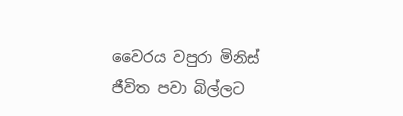වෛරය වපුරා මිනිස් ජීවිත පවා බිල්ලට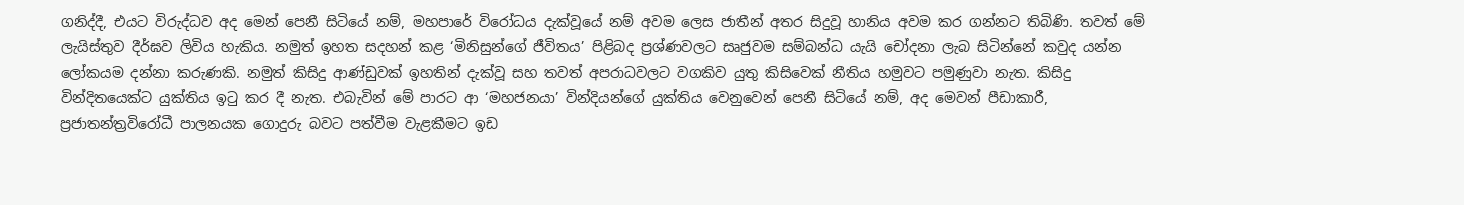ගනිද්දී, එයට විරුද්ධව අද මෙන් පෙනී සිටියේ නම්, මහපාරේ විරෝධය දැක්වූයේ නම් අවම ලෙස ජාතීන් අතර සිදුවූ හානිය අවම කර ගන්නට තිබිණි. තවත් මේ ලැයිස්තුව දීර්ඝව ලිවිය හැකිය. නමුත් ඉහත සදහන් කළ ‘මිනිසුන්ගේ ජීවිතය’ පිළිබද ප්‍රශ්ණවලට සෘජුවම සම්බන්ධ යැයි චෝදනා ලැබ සිටින්නේ කවුද යන්න ලෝකයම දන්නා කරුණකි. නමුත් කිසිදු ආණ්ඩුවක් ඉහතින් දැක්වූ සහ තවත් අපරාධවලට වගකිව යුතු කිසිවෙක් නීතිය හමුවට පමුණුවා නැත. කිසිදු වින්දිතයෙක්ට යුක්තිය ඉටු කර දී නැත. එබැවින් මේ පාරට ආ ‘මහජනයා’ වින්දියන්ගේ යුක්තිය වෙනුවෙන් පෙනී සිටියේ නම්, අද මෙවන් පීඩාකාරී, ප්‍රජාතන්ත්‍රවිරෝධී පාලනයක ගොදුරු බවට පත්වීම වැළකීමට ඉඩ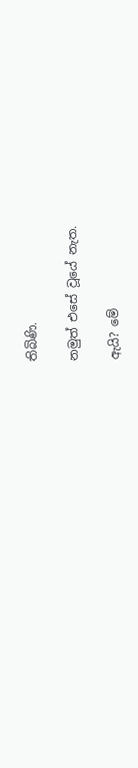තිබිණි.

නමුත් එසේ වූයේ නැත.

ඇයි? මේ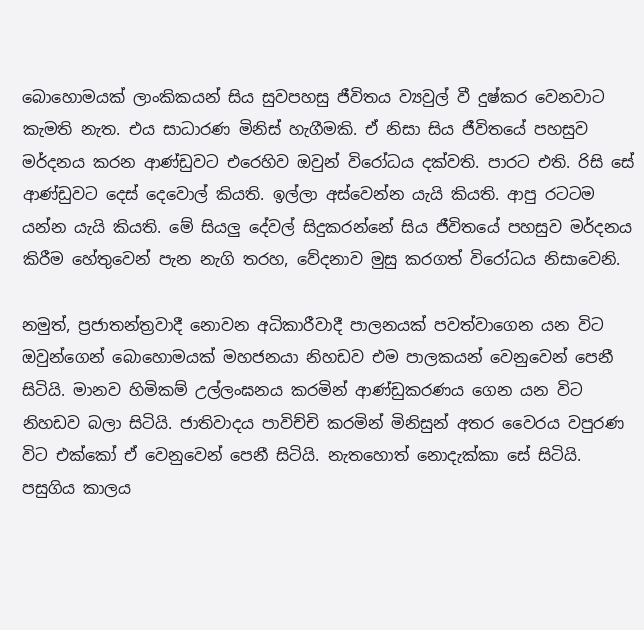බොහොමයක් ලාංකිකයන් සිය සුවපහසු ජීවිතය ව්‍යවුල් වී දුෂ්කර වෙනවාට කැමති නැත. එය සාධාරණ මිනිස් හැගීමකි. ඒ නිසා සිය ජීවිතයේ පහසුව මර්දනය කරන ආණ්ඩුවට එරෙහිව ඔවුන් විරෝධය දක්වති. පාරට එති. රිසි සේ ආණ්ඩුවට දෙස් දෙවොල් කියති. ඉල්ලා අස්වෙන්න යැයි කියති. ආපු රටටම යන්න යැයි කියති. මේ සියලු දේවල් සිදුකරන්නේ සිය ජීවිතයේ පහසුව මර්දනය කිරීම හේතුවෙන් පැන නැගි තරහ, වේදනාව මුසු කරගත් විරෝධය නිසාවෙනි.

නමුත්, ප්‍රජාතන්ත්‍රවාදී නොවන අධිකාරීවාදී පාලනයක් පවත්වාගෙන යන විට ඔවුන්ගෙන් බොහොමයක් මහජනයා නිහඩව එම පාලකයන් වෙනුවෙන් පෙනී සිටියි. මානව හිමිකම් උල්ලංඝනය කරමින් ආණ්ඩුකරණය ගෙන යන විට නිහඩව බලා සිටියි. ජාතිවාදය පාවිච්චි කරමින් මිනිසුන් අතර වෛරය වපුරණ විට එක්කෝ ඒ වෙනුවෙන් පෙනී සිටියි. නැතහොත් නොදැක්කා සේ සිටියි. පසුගිය කාලය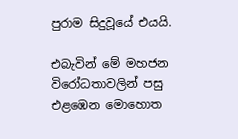පුරාම සිදුවූයේ එයයි.

එබැවින් මේ මහජන විරෝධතාවලින් පසු එළඹෙන මොහොත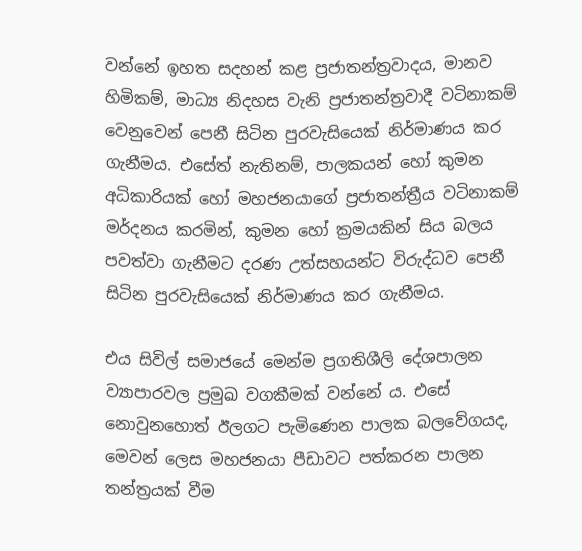වන්නේ ඉහත සදහන් කළ ප්‍රජාතන්ත්‍රවාදය, මානව හිමිකම්, මාධ්‍ය නිදහස වැනි ප්‍රජාතන්ත්‍රවාදී වටිනාකම් වෙනුවෙන් පෙනී සිටින පුරවැසියෙක් නිර්මාණය කර ගැනීමය. එසේත් නැතිනම්, පාලකයන් හෝ කුමන අධිකාරියක් හෝ මහජනයාගේ ප්‍රජාතන්ත්‍රීය වටිනාකම් මර්දනය කරමින්, කුමන හෝ ක්‍රමයකින් සිය බලය පවත්වා ගැනීමට දරණ උත්සහයන්ට විරුද්ධව පෙනී සිටින පුරවැසියෙක් නිර්මාණය කර ගැනීමය.

එය සිවිල් සමාජයේ මෙන්ම ප්‍රගතිශීලි දේශපාලන ව්‍යාපාරවල ප්‍රමුඛ වගකීමක් වන්නේ ය. එසේ නොවුනහොත් ඊලගට පැමිණෙන පාලක බලවේගයද, මෙවන් ලෙස මහජනයා පීඩාවට පත්කරන පාලන තන්ත්‍රයක් වීම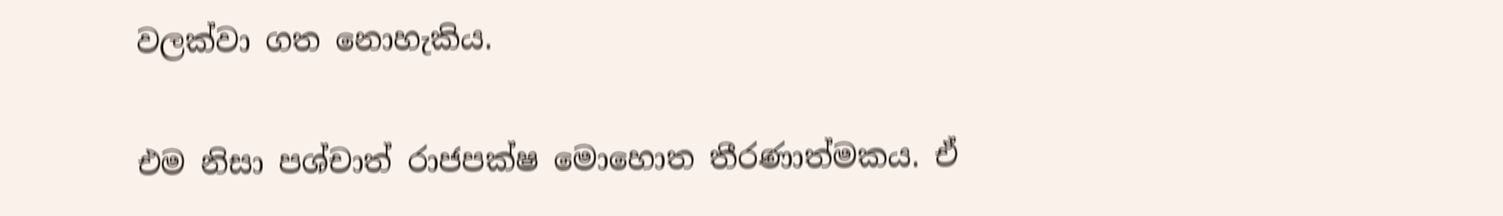වලක්වා ගත නොහැකිය.

එම නිසා පශ්චාත් රාජපක්ෂ මොහොත තීරණාත්මකය. ඒ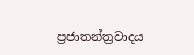ප්‍රජාතන්ත්‍රවාදය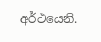අර්ථයෙනි.